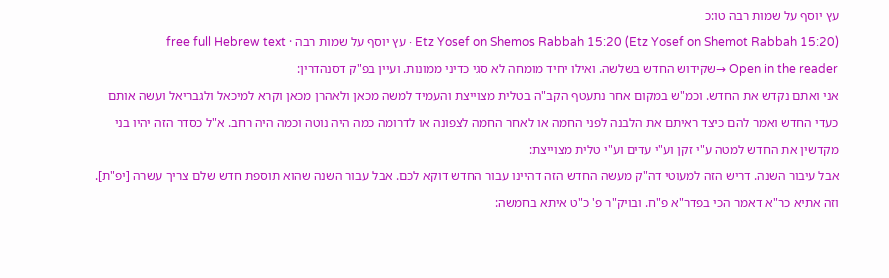עץ יוסף על שמות רבה טו:כ
Etz Yosef on Shemos Rabbah 15:20 (Etz Yosef on Shemot Rabbah 15:20) · עץ יוסף על שמות רבה · free full Hebrew text
Open in the reader →שקידוש החדש בשלשה. ואילו יחיד מומחה לא סגי כדיני ממונות. ועיין בפ"ק דסנהדרין:
אני ואתם נקדש את החדש. וכמ"ש במקום אחר נתעטף הקב"ה בטלית מצוייצת והעמיד למשה מכאן ולאהרן מכאן וקרא למיכאל ולגבריאל ועשה אותם כעדי החדש ואמר להם כיצד ראיתם את הלבנה לפני החמה או לאחר החמה לצפונה או לדרומה כמה היה נוטה וכמה היה רחב. א"ל כסדר הזה יהיו בני מקדשין את החדש למטה ע"י זקן וע"י עדים וע"י טלית מצוייצת:
אבל עיבור השנה. דריש הזה למעוטי דה"ק מעשה החדש הזה דהיינו עבור החדש דוקא לכם. אבל עבור השנה שהוא תוספת חדש שלם צריך עשרה [יפ"ת]. וזה אתיא כר"א דאמר הכי בפדר"א פ"ח. ובויק"ר פ' כ"ט איתא בחמשה: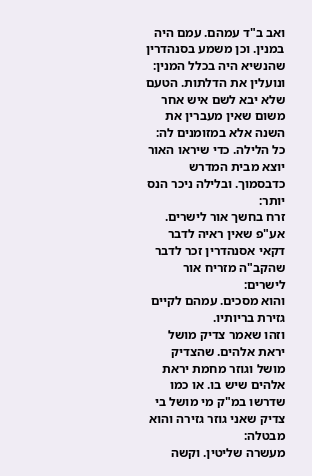ואב ב"ד עמהם. עמם היה במנין. וכן משמע בסנהדרין שהנשיא היה בכלל המנין:
ונועלין את הדלתות. הטעם שלא יבא לשם איש אחר משום שאין מעברין את השנה אלא במזומנים לה:
כל הלילה. כדי שיראו האור יוצא מבית המדרש כדבסמוך. ובלילה ניכר הנס יותר:
זרח בחשך אור לישרים. אע"פ שאין ראיה לדבר דקאי אסנהדרין זכר לדבר שהקב"ה מזריח אור לישרים:
והוא מסכים. עמהם לקיים גזירת בריותיו.
וזהו שאמר צדיק מושל יראת אלהים. שהצדיק מושל וגוזר מחמת יראת אלהים שיש בו. או כמו שדרשו במ"ק מי מושל בי צדיק שאני גוזר גזירה והוא מבטלה:
מעשרה שליטין. וקשה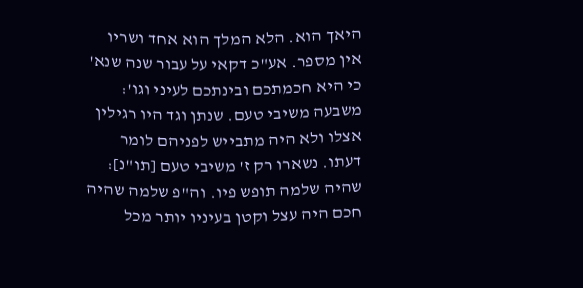היאך הוא. הלא המלך הוא אחד ושריו אין מספר. אע"כ דקאי על עבור שנה שנא' כי היא חכמתכם ובינתכם לעיני וגו':
משבעה משיבי טעם. שנתן וגד היו רגילין אצלו ולא היה מתבייש לפניהם לומר דעתו. נשארו רק ז' משיבי טעם [תו"נ]:
שהיה שלמה תופש פיו. וה"פ שלמה שהיה חכם היה עצל וקטן בעיניו יותר מכל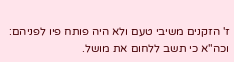ז' הזקנים משיבי טעם ולא היה פותח פיו לפניהם:
וכה"א כי תשב ללחום את מושל.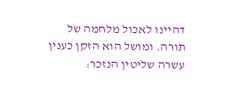דהיינו לאכול מלחמה של תורה. ומושל הוא הזקן כענין עשרה שליטין הנזכר: